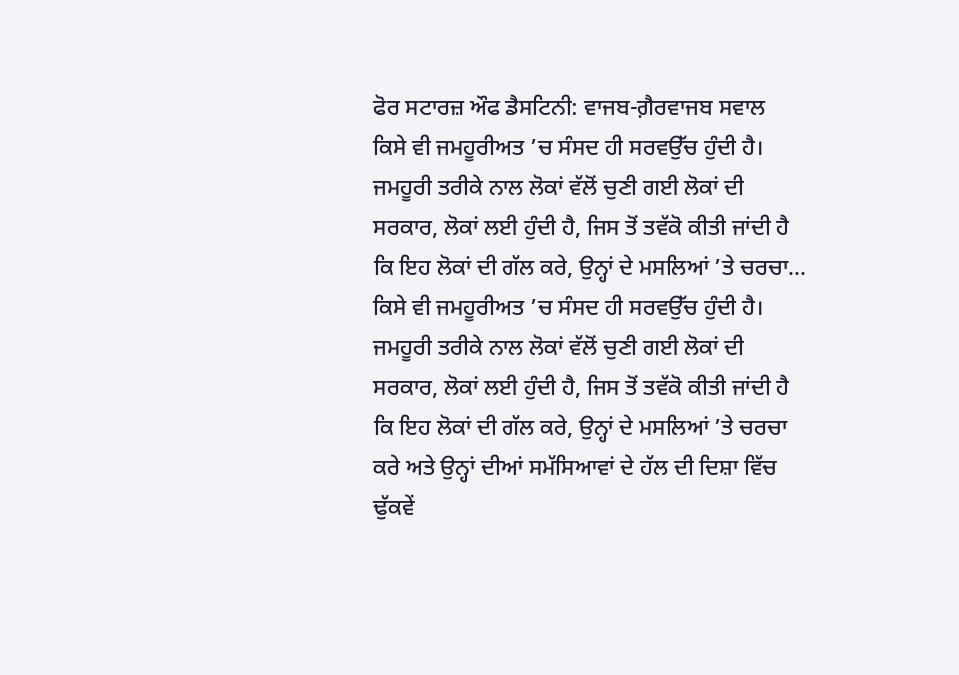ਫੋਰ ਸਟਾਰਜ਼ ਔਫ ਡੈਸਟਿਨੀ: ਵਾਜਬ-ਗ਼ੈਰਵਾਜਬ ਸਵਾਲ
ਕਿਸੇ ਵੀ ਜਮਹੂਰੀਅਤ ’ਚ ਸੰਸਦ ਹੀ ਸਰਵਉੱਚ ਹੁੰਦੀ ਹੈ। ਜਮਹੂਰੀ ਤਰੀਕੇ ਨਾਲ ਲੋਕਾਂ ਵੱਲੋਂ ਚੁਣੀ ਗਈ ਲੋਕਾਂ ਦੀ ਸਰਕਾਰ, ਲੋਕਾਂ ਲਈ ਹੁੰਦੀ ਹੈ, ਜਿਸ ਤੋਂ ਤਵੱਕੋ ਕੀਤੀ ਜਾਂਦੀ ਹੈ ਕਿ ਇਹ ਲੋਕਾਂ ਦੀ ਗੱਲ ਕਰੇ, ਉਨ੍ਹਾਂ ਦੇ ਮਸਲਿਆਂ ’ਤੇ ਚਰਚਾ...
ਕਿਸੇ ਵੀ ਜਮਹੂਰੀਅਤ ’ਚ ਸੰਸਦ ਹੀ ਸਰਵਉੱਚ ਹੁੰਦੀ ਹੈ। ਜਮਹੂਰੀ ਤਰੀਕੇ ਨਾਲ ਲੋਕਾਂ ਵੱਲੋਂ ਚੁਣੀ ਗਈ ਲੋਕਾਂ ਦੀ ਸਰਕਾਰ, ਲੋਕਾਂ ਲਈ ਹੁੰਦੀ ਹੈ, ਜਿਸ ਤੋਂ ਤਵੱਕੋ ਕੀਤੀ ਜਾਂਦੀ ਹੈ ਕਿ ਇਹ ਲੋਕਾਂ ਦੀ ਗੱਲ ਕਰੇ, ਉਨ੍ਹਾਂ ਦੇ ਮਸਲਿਆਂ ’ਤੇ ਚਰਚਾ ਕਰੇ ਅਤੇ ਉਨ੍ਹਾਂ ਦੀਆਂ ਸਮੱਸਿਆਵਾਂ ਦੇ ਹੱਲ ਦੀ ਦਿਸ਼ਾ ਵਿੱਚ ਢੁੱਕਵੇਂ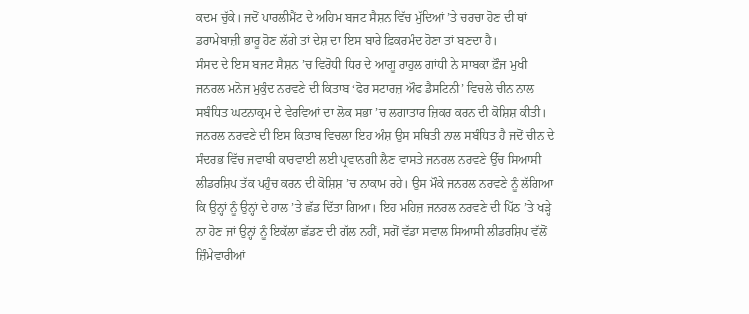ਕਦਮ ਚੁੱਕੇ। ਜਦੋਂ ਪਾਰਲੀਮੈਂਟ ਦੇ ਅਹਿਮ ਬਜਟ ਸੈਸ਼ਨ ਵਿੱਚ ਮੁੱਦਿਆਂ ’ਤੇ ਚਰਚਾ ਹੋਣ ਦੀ ਥਾਂ ਡਰਾਮੇਬਾਜ਼ੀ ਭਾਰੂ ਹੋਣ ਲੱਗੇ ਤਾਂ ਦੇਸ਼ ਦਾ ਇਸ ਬਾਰੇ ਫ਼ਿਕਰਮੰਦ ਹੋਣਾ ਤਾਂ ਬਣਦਾ ਹੈ।
ਸੰਸਦ ਦੇ ਇਸ ਬਜਟ ਸੈਸ਼ਨ ’ਚ ਵਿਰੋਧੀ ਧਿਰ ਦੇ ਆਗੂ ਰਾਹੁਲ ਗਾਂਧੀ ਨੇ ਸਾਬਕਾ ਫ਼ੌਜ ਮੁਖੀ ਜਨਰਲ ਮਨੋਜ ਮੁਕੁੰਦ ਨਰਵਣੇ ਦੀ ਕਿਤਾਬ ‘ਫੋਰ ਸਟਾਰਜ਼ ਔਫ ਡੈਸਟਿਨੀ’ ਵਿਚਲੇ ਚੀਨ ਨਾਲ ਸਬੰਧਿਤ ਘਟਨਾਕ੍ਰਮ ਦੇ ਵੇਰਵਿਆਂ ਦਾ ਲੋਕ ਸਭਾ ’ਚ ਲਗਾਤਾਰ ਜ਼ਿਕਰ ਕਰਨ ਦੀ ਕੋਸ਼ਿਸ਼ ਕੀਤੀ। ਜਨਰਲ ਨਰਵਣੇ ਦੀ ਇਸ ਕਿਤਾਬ ਵਿਚਲਾ ਇਹ ਅੰਸ਼ ਉਸ ਸਥਿਤੀ ਨਾਲ ਸਬੰਧਿਤ ਹੈ ਜਦੋਂ ਚੀਨ ਦੇ ਸੰਦਰਭ ਵਿੱਚ ਜਵਾਬੀ ਕਾਰਵਾਈ ਲਈ ਪ੍ਰਵਾਨਗੀ ਲੈਣ ਵਾਸਤੇ ਜਨਰਲ ਨਰਵਣੇ ਉੱਚ ਸਿਆਸੀ ਲੀਡਰਸ਼ਿਪ ਤੱਕ ਪਹੁੰਚ ਕਰਨ ਦੀ ਕੋਸ਼ਿਸ਼ ’ਚ ਨਾਕਾਮ ਰਹੇ। ਉਸ ਮੌਕੇ ਜਨਰਲ ਨਰਵਣੇ ਨੂੰ ਲੱਗਿਆ ਕਿ ਉਨ੍ਹਾਂ ਨੂੰ ਉਨ੍ਹਾਂ ਦੇ ਹਾਲ ’ਤੇ ਛੱਡ ਦਿੱਤਾ ਗਿਆ। ਇਹ ਮਹਿਜ਼ ਜਨਰਲ ਨਰਵਣੇ ਦੀ ਪਿੱਠ ’ਤੇ ਖੜ੍ਹੇ ਨਾ ਹੋਣ ਜਾਂ ਉਨ੍ਹਾਂ ਨੂੰ ਇਕੱਲਾ ਛੱਡਣ ਦੀ ਗੱਲ ਨਹੀਂ, ਸਗੋਂ ਵੱਡਾ ਸਵਾਲ ਸਿਆਸੀ ਲੀਡਰਸ਼ਿਪ ਵੱਲੋਂ ਜ਼ਿੰਮੇਵਾਰੀਆਂ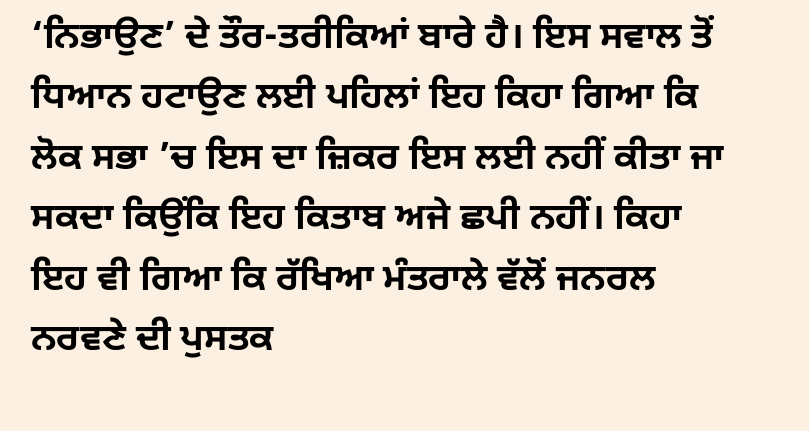‘ਨਿਭਾਉਣ’ ਦੇ ਤੌਰ-ਤਰੀਕਿਆਂ ਬਾਰੇ ਹੈ। ਇਸ ਸਵਾਲ ਤੋਂ ਧਿਆਨ ਹਟਾਉਣ ਲਈ ਪਹਿਲਾਂ ਇਹ ਕਿਹਾ ਗਿਆ ਕਿ ਲੋਕ ਸਭਾ ’ਚ ਇਸ ਦਾ ਜ਼ਿਕਰ ਇਸ ਲਈ ਨਹੀਂ ਕੀਤਾ ਜਾ ਸਕਦਾ ਕਿਉਂਕਿ ਇਹ ਕਿਤਾਬ ਅਜੇ ਛਪੀ ਨਹੀਂ। ਕਿਹਾ ਇਹ ਵੀ ਗਿਆ ਕਿ ਰੱਖਿਆ ਮੰਤਰਾਲੇ ਵੱਲੋਂ ਜਨਰਲ ਨਰਵਣੇ ਦੀ ਪੁਸਤਕ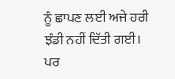ਨੂੰ ਛਾਪਣ ਲਈ ਅਜੇ ਹਰੀ ਝੰਡੀ ਨਹੀਂ ਦਿੱਤੀ ਗਈ। ਪਰ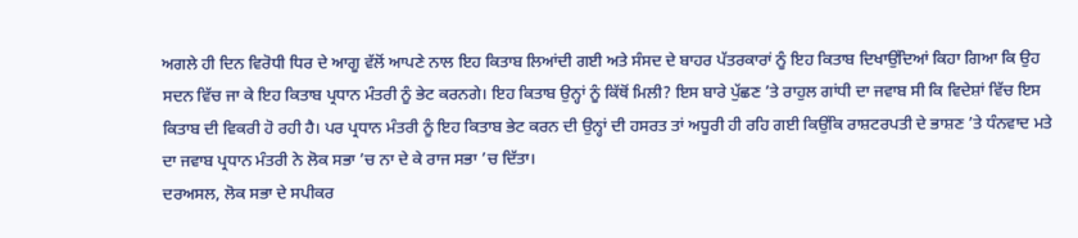ਅਗਲੇ ਹੀ ਦਿਨ ਵਿਰੋਧੀ ਧਿਰ ਦੇ ਆਗੂ ਵੱਲੋਂ ਆਪਣੇ ਨਾਲ ਇਹ ਕਿਤਾਬ ਲਿਆਂਦੀ ਗਈ ਅਤੇ ਸੰਸਦ ਦੇ ਬਾਹਰ ਪੱਤਰਕਾਰਾਂ ਨੂੰ ਇਹ ਕਿਤਾਬ ਦਿਖਾਉਂਦਿਆਂ ਕਿਹਾ ਗਿਆ ਕਿ ਉਹ ਸਦਨ ਵਿੱਚ ਜਾ ਕੇ ਇਹ ਕਿਤਾਬ ਪ੍ਰਧਾਨ ਮੰਤਰੀ ਨੂੰ ਭੇਟ ਕਰਨਗੇ। ਇਹ ਕਿਤਾਬ ਉਨ੍ਹਾਂ ਨੂੰ ਕਿੱਥੋਂ ਮਿਲੀ? ਇਸ ਬਾਰੇ ਪੁੱਛਣ ’ਤੇ ਰਾਹੁਲ ਗਾਂਧੀ ਦਾ ਜਵਾਬ ਸੀ ਕਿ ਵਿਦੇਸ਼ਾਂ ਵਿੱਚ ਇਸ ਕਿਤਾਬ ਦੀ ਵਿਕਰੀ ਹੋ ਰਹੀ ਹੈ। ਪਰ ਪ੍ਰਧਾਨ ਮੰਤਰੀ ਨੂੰ ਇਹ ਕਿਤਾਬ ਭੇਟ ਕਰਨ ਦੀ ਉਨ੍ਹਾਂ ਦੀ ਹਸਰਤ ਤਾਂ ਅਧੂਰੀ ਹੀ ਰਹਿ ਗਈ ਕਿਉਂਕਿ ਰਾਸ਼ਟਰਪਤੀ ਦੇ ਭਾਸ਼ਣ ’ਤੇ ਧੰਨਵਾਦ ਮਤੇ ਦਾ ਜਵਾਬ ਪ੍ਰਧਾਨ ਮੰਤਰੀ ਨੇ ਲੋਕ ਸਭਾ ’ਚ ਨਾ ਦੇ ਕੇ ਰਾਜ ਸਭਾ ’ਚ ਦਿੱਤਾ।
ਦਰਅਸਲ, ਲੋਕ ਸਭਾ ਦੇ ਸਪੀਕਰ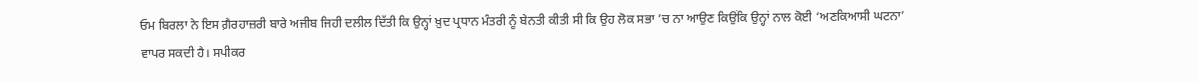ਓਮ ਬਿਰਲਾ ਨੇ ਇਸ ਗ਼ੈਰਹਾਜ਼ਰੀ ਬਾਰੇ ਅਜੀਬ ਜਿਹੀ ਦਲੀਲ ਦਿੱਤੀ ਕਿ ਉਨ੍ਹਾਂ ਖ਼ੁਦ ਪ੍ਰਧਾਨ ਮੰਤਰੀ ਨੂੰ ਬੇਨਤੀ ਕੀਤੀ ਸੀ ਕਿ ਉਹ ਲੋਕ ਸਭਾ ’ਚ ਨਾ ਆਉਣ ਕਿਉਂਕਿ ਉਨ੍ਹਾਂ ਨਾਲ ਕੋਈ ‘ਅਣਕਿਆਸੀ ਘਟਨਾ’ ਵਾਪਰ ਸਕਦੀ ਹੈ। ਸਪੀਕਰ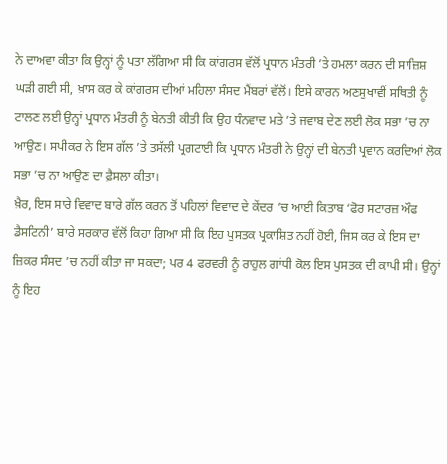ਨੇ ਦਾਅਵਾ ਕੀਤਾ ਕਿ ਉਨ੍ਹਾਂ ਨੂੰ ਪਤਾ ਲੱਗਿਆ ਸੀ ਕਿ ਕਾਂਗਰਸ ਵੱਲੋਂ ਪ੍ਰਧਾਨ ਮੰਤਰੀ ’ਤੇ ਹਮਲਾ ਕਰਨ ਦੀ ਸਾਜ਼ਿਸ਼ ਘੜੀ ਗਈ ਸੀ, ਖ਼ਾਸ ਕਰ ਕੇ ਕਾਂਗਰਸ ਦੀਆਂ ਮਹਿਲਾ ਸੰਸਦ ਮੈਂਬਰਾਂ ਵੱਲੋਂ। ਇਸੇ ਕਾਰਨ ਅਣਸੁਖਾਵੀਂ ਸਥਿਤੀ ਨੂੰ ਟਾਲਣ ਲਈ ਉਨ੍ਹਾਂ ਪ੍ਰਧਾਨ ਮੰਤਰੀ ਨੂੰ ਬੇਨਤੀ ਕੀਤੀ ਕਿ ਉਹ ਧੰਨਵਾਦ ਮਤੇ ’ਤੇ ਜਵਾਬ ਦੇਣ ਲਈ ਲੋਕ ਸਭਾ ’ਚ ਨਾ ਆਉਣ। ਸਪੀਕਰ ਨੇ ਇਸ ਗੱਲ ’ਤੇ ਤਸੱਲੀ ਪ੍ਰਗਟਾਈ ਕਿ ਪ੍ਰਧਾਨ ਮੰਤਰੀ ਨੇ ਉਨ੍ਹਾਂ ਦੀ ਬੇਨਤੀ ਪ੍ਰਵਾਨ ਕਰਦਿਆਂ ਲੋਕ ਸਭਾ ’ਚ ਨਾ ਆਉਣ ਦਾ ਫ਼ੈਸਲਾ ਕੀਤਾ।
ਖ਼ੈਰ, ਇਸ ਸਾਰੇ ਵਿਵਾਦ ਬਾਰੇ ਗੱਲ ਕਰਨ ਤੋਂ ਪਹਿਲਾਂ ਵਿਵਾਦ ਦੇ ਕੇਂਦਰ ’ਚ ਆਈ ਕਿਤਾਬ ‘ਫੋਰ ਸਟਾਰਜ਼ ਔਫ ਡੈਸਟਿਨੀ’ ਬਾਰੇ ਸਰਕਾਰ ਵੱਲੋਂ ਕਿਹਾ ਗਿਆ ਸੀ ਕਿ ਇਹ ਪੁਸਤਕ ਪ੍ਰਕਾਸ਼ਿਤ ਨਹੀਂ ਹੋਈ, ਜਿਸ ਕਰ ਕੇ ਇਸ ਦਾ ਜ਼ਿਕਰ ਸੰਸਦ ’ਚ ਨਹੀਂ ਕੀਤਾ ਜਾ ਸਕਦਾ; ਪਰ 4 ਫਰਵਰੀ ਨੂੰ ਰਾਹੁਲ ਗਾਂਧੀ ਕੋਲ ਇਸ ਪੁਸਤਕ ਦੀ ਕਾਪੀ ਸੀ। ਉਨ੍ਹਾਂ ਨੂੰ ਇਹ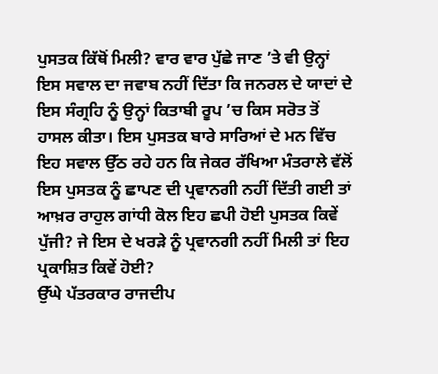ਪੁਸਤਕ ਕਿੱਥੋਂ ਮਿਲੀ? ਵਾਰ ਵਾਰ ਪੁੱਛੇ ਜਾਣ ’ਤੇ ਵੀ ਉਨ੍ਹਾਂ ਇਸ ਸਵਾਲ ਦਾ ਜਵਾਬ ਨਹੀਂ ਦਿੱਤਾ ਕਿ ਜਨਰਲ ਦੇ ਯਾਦਾਂ ਦੇ ਇਸ ਸੰਗ੍ਰਹਿ ਨੂੰ ਉਨ੍ਹਾਂ ਕਿਤਾਬੀ ਰੂਪ ’ਚ ਕਿਸ ਸਰੋਤ ਤੋਂ ਹਾਸਲ ਕੀਤਾ। ਇਸ ਪੁਸਤਕ ਬਾਰੇ ਸਾਰਿਆਂ ਦੇ ਮਨ ਵਿੱਚ ਇਹ ਸਵਾਲ ਉੱਠ ਰਹੇ ਹਨ ਕਿ ਜੇਕਰ ਰੱਖਿਆ ਮੰਤਰਾਲੇ ਵੱਲੋਂ ਇਸ ਪੁਸਤਕ ਨੂੰ ਛਾਪਣ ਦੀ ਪ੍ਰਵਾਨਗੀ ਨਹੀਂ ਦਿੱਤੀ ਗਈ ਤਾਂ ਆਖ਼ਰ ਰਾਹੁਲ ਗਾਂਧੀ ਕੋਲ ਇਹ ਛਪੀ ਹੋਈ ਪੁਸਤਕ ਕਿਵੇਂ ਪੁੱਜੀ? ਜੇ ਇਸ ਦੇ ਖਰੜੇ ਨੂੰ ਪ੍ਰਵਾਨਗੀ ਨਹੀਂ ਮਿਲੀ ਤਾਂ ਇਹ ਪ੍ਰਕਾਸ਼ਿਤ ਕਿਵੇਂ ਹੋਈ?
ਉੱਘੇ ਪੱਤਰਕਾਰ ਰਾਜਦੀਪ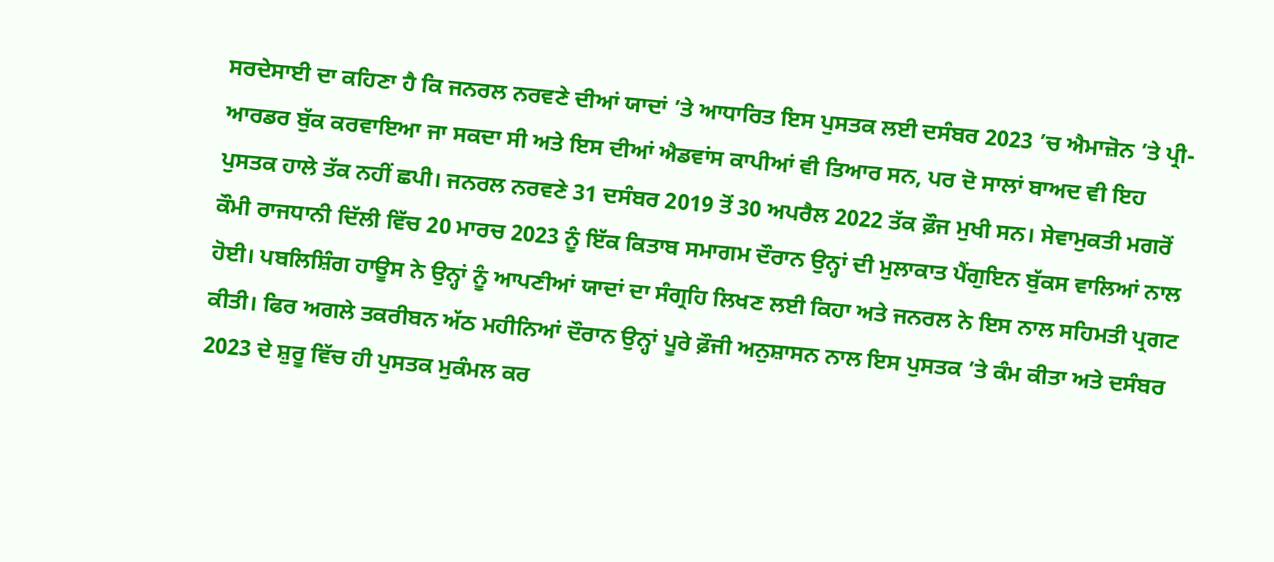ਸਰਦੇਸਾਈ ਦਾ ਕਹਿਣਾ ਹੈ ਕਿ ਜਨਰਲ ਨਰਵਣੇ ਦੀਆਂ ਯਾਦਾਂ ’ਤੇ ਆਧਾਰਿਤ ਇਸ ਪੁਸਤਕ ਲਈ ਦਸੰਬਰ 2023 ’ਚ ਐਮਾਜ਼ੋਨ ’ਤੇ ਪ੍ਰੀ-ਆਰਡਰ ਬੁੱਕ ਕਰਵਾਇਆ ਜਾ ਸਕਦਾ ਸੀ ਅਤੇ ਇਸ ਦੀਆਂ ਐਡਵਾਂਸ ਕਾਪੀਆਂ ਵੀ ਤਿਆਰ ਸਨ, ਪਰ ਦੋ ਸਾਲਾਂ ਬਾਅਦ ਵੀ ਇਹ ਪੁਸਤਕ ਹਾਲੇ ਤੱਕ ਨਹੀਂ ਛਪੀ। ਜਨਰਲ ਨਰਵਣੇ 31 ਦਸੰਬਰ 2019 ਤੋਂ 30 ਅਪਰੈਲ 2022 ਤੱਕ ਫ਼ੌਜ ਮੁਖੀ ਸਨ। ਸੇਵਾਮੁਕਤੀ ਮਗਰੋਂ ਕੌਮੀ ਰਾਜਧਾਨੀ ਦਿੱਲੀ ਵਿੱਚ 20 ਮਾਰਚ 2023 ਨੂੰ ਇੱਕ ਕਿਤਾਬ ਸਮਾਗਮ ਦੌਰਾਨ ਉਨ੍ਹਾਂ ਦੀ ਮੁਲਾਕਾਤ ਪੈਂਗੁਇਨ ਬੁੱਕਸ ਵਾਲਿਆਂ ਨਾਲ ਹੋਈ। ਪਬਲਿਸ਼ਿੰਗ ਹਾਊਸ ਨੇ ਉਨ੍ਹਾਂ ਨੂੰ ਆਪਣੀਆਂ ਯਾਦਾਂ ਦਾ ਸੰਗ੍ਰਹਿ ਲਿਖਣ ਲਈ ਕਿਹਾ ਅਤੇ ਜਨਰਲ ਨੇ ਇਸ ਨਾਲ ਸਹਿਮਤੀ ਪ੍ਰਗਟ ਕੀਤੀ। ਫਿਰ ਅਗਲੇ ਤਕਰੀਬਨ ਅੱਠ ਮਹੀਨਿਆਂ ਦੌਰਾਨ ਉਨ੍ਹਾਂ ਪੂਰੇ ਫ਼ੌਜੀ ਅਨੁਸ਼ਾਸਨ ਨਾਲ ਇਸ ਪੁਸਤਕ ’ਤੇ ਕੰਮ ਕੀਤਾ ਅਤੇ ਦਸੰਬਰ 2023 ਦੇ ਸ਼ੁਰੂ ਵਿੱਚ ਹੀ ਪੁਸਤਕ ਮੁਕੰਮਲ ਕਰ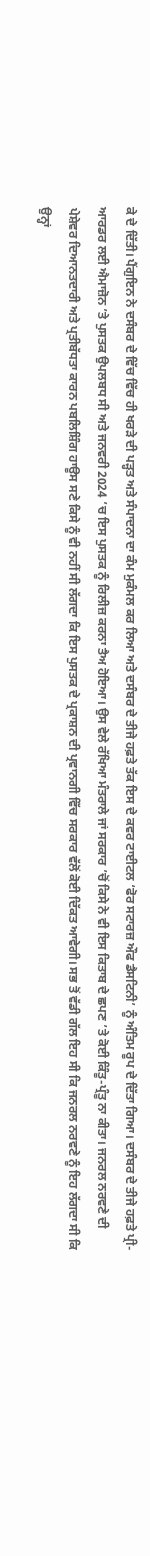ਕੇ ਦੇ ਦਿੱਤੀ। ਪੈਂਗੁਇਨ ਨੇ ਦਸੰਬਰ ਦੇ ਵਿੱਚ ਵਿੱਚ ਹੀ ਖਰੜੇ ਦੀ ਪੜ੍ਹਤ ਅਤੇ ਸੰਪਾਦਨਾ ਦਾ ਕੰਮ ਮੁਕੰਮਲ ਕਰ ਲਿਆ ਅਤੇ ਦਸੰਬਰ ਦੇ ਤੀਜੇ ਹਫ਼ਤੇ ਤੱਕ ਇਸ ਦੇ ਕਵਰ ਟਾਈਟਲ ‘ਫੋਰ ਸਟਾਰਜ਼ ਔਫ ਡੈਸਟਿਨੀ’ ਨੂੰ ਅੰਤਿਮ ਰੂਪ ਦੇ ਦਿੱਤਾ ਗਿਆ। ਦਸੰਬਰ ਦੇ ਤੀਜੇ ਹਫ਼ਤੇ ਪ੍ਰੀ-ਆਰਡਰ ਲਈ ਐਮਾਜ਼ੋਨ ’ਤੇ ਪੁਸਤਕ ਉਪਲਬਧ ਸੀ ਅਤੇ ਜਨਵਰੀ 2024 ’ਚ ਇਸ ਪੁਸਤਕ ਨੂੰ ਰਿਲੀਜ਼ ਕਰਨਾ ਤੈਅ ਹੋਇਆ। ਉਸ ਵੇਲੇ ਰੱਖਿਆ ਮੰਤਰਾਲੇ ਜਾਂ ਸਰਕਾਰ ’ਚੋਂ ਕਿਸੇ ਨੇ ਵੀ ਇਸ ਕਿਤਾਬ ਦੇ ਛਪਣ ’ਤੇ ਕੋਈ ਕਿੰਤੂ-ਪ੍ਰੰਤੂ ਨਾ ਕੀਤਾ। ਜਨਰਲ ਨਰਵਣੇ ਦੀ ਪੇਸ਼ੇਵਰ ਦਿਆਨਤਦਾਰੀ ਅਤੇ ਪ੍ਰਤੀਬੱਧਤਾ ਕਾਰਨ ਪਬਲਿਸ਼ਿੰਗ ਹਾਊਸ ਸਣੇ ਕਿਸੇ ਨੂੰ ਵੀ ਨਹੀਂ ਸੀ ਲੱਗਦਾ ਕਿ ਇਸ ਪੁਸਤਕ ਦੇ ਪ੍ਰਕਾਸ਼ਨ ਦੀ ਪ੍ਰਵਾਨਗੀ ਵਿੱਚ ਸਰਕਾਰ ਵੱਲੋਂ ਕੋਈ ਦਿੱਕਤ ਆਵੇਗੀ। ਸਭ ਤੋਂ ਵੱਡੀ ਗੱਲ ਇਹ ਸੀ ਕਿ ਜਨਰਲ ਨਰਵਣੇ ਨੂੰ ਇਹ ਲੱਗਦਾ ਸੀ ਕਿ ਉਨ੍ਹਾਂ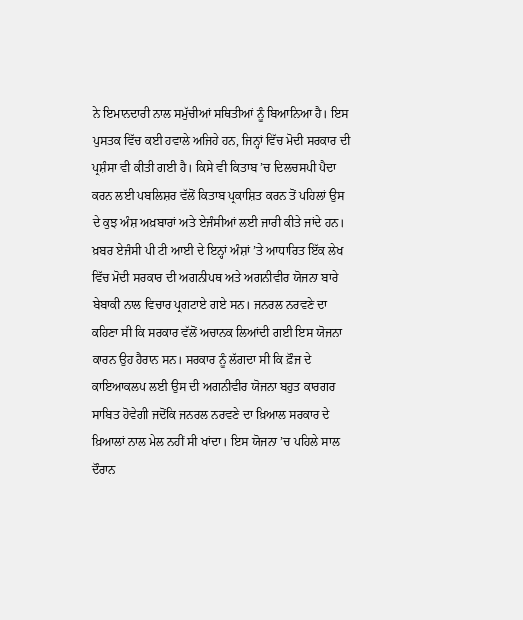ਨੇ ਇਮਾਨਦਾਰੀ ਨਾਲ ਸਮੁੱਚੀਆਂ ਸਥਿਤੀਆਂ ਨੂੰ ਬਿਆਨਿਆ ਹੈ। ਇਸ ਪੁਸਤਕ ਵਿੱਚ ਕਈ ਹਵਾਲੇ ਅਜਿਹੇ ਹਨ, ਜਿਨ੍ਹਾਂ ਵਿੱਚ ਮੋਦੀ ਸਰਕਾਰ ਦੀ ਪ੍ਰਸ਼ੰਸਾ ਵੀ ਕੀਤੀ ਗਈ ਹੈ। ਕਿਸੇ ਵੀ ਕਿਤਾਬ ’ਚ ਦਿਲਚਸਪੀ ਪੈਦਾ ਕਰਨ ਲਈ ਪਬਲਿਸ਼ਰ ਵੱਲੋਂ ਕਿਤਾਬ ਪ੍ਰਕਾਸ਼ਿਤ ਕਰਨ ਤੋਂ ਪਹਿਲਾਂ ਉਸ ਦੇ ਕੁਝ ਅੰਸ਼ ਅਖ਼ਬਾਰਾਂ ਅਤੇ ਏਜੰਸੀਆਂ ਲਈ ਜਾਰੀ ਕੀਤੇ ਜਾਂਦੇ ਹਨ। ਖ਼ਬਰ ਏਜੰਸੀ ਪੀ ਟੀ ਆਈ ਦੇ ਇਨ੍ਹਾਂ ਅੰਸ਼ਾਂ ’ਤੇ ਆਧਾਰਿਤ ਇੱਕ ਲੇਖ ਵਿੱਚ ਮੋਦੀ ਸਰਕਾਰ ਦੀ ਅਗਨੀਪਥ ਅਤੇ ਅਗਨੀਵੀਰ ਯੋਜਨਾ ਬਾਰੇ ਬੇਬਾਕੀ ਨਾਲ ਵਿਚਾਰ ਪ੍ਰਗਟਾਏ ਗਏ ਸਨ। ਜਨਰਲ ਨਰਵਣੇ ਦਾ ਕਹਿਣਾ ਸੀ ਕਿ ਸਰਕਾਰ ਵੱਲੋਂ ਅਚਾਨਕ ਲਿਆਂਦੀ ਗਈ ਇਸ ਯੋਜਨਾ ਕਾਰਨ ਉਹ ਹੈਰਾਨ ਸਨ। ਸਰਕਾਰ ਨੂੰ ਲੱਗਦਾ ਸੀ ਕਿ ਫ਼ੌਜ ਦੇ ਕਾਇਆਕਲਪ ਲਈ ਉਸ ਦੀ ਅਗਨੀਵੀਰ ਯੋਜਨਾ ਬਹੁਤ ਕਾਰਗਰ ਸਾਬਿਤ ਹੋਵੇਗੀ ਜਦੋਂਕਿ ਜਨਰਲ ਨਰਵਣੇ ਦਾ ਖ਼ਿਆਲ ਸਰਕਾਰ ਦੇ ਖ਼ਿਆਲਾਂ ਨਾਲ ਮੇਲ ਨਹੀਂ ਸੀ ਖਾਂਦਾ। ਇਸ ਯੋਜਨਾ ’ਚ ਪਹਿਲੇ ਸਾਲ ਦੌਰਾਨ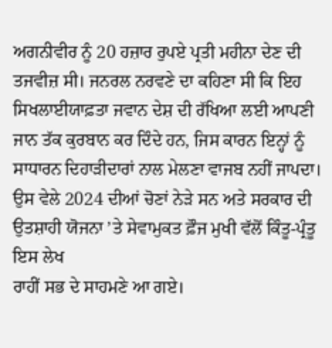ਅਗਨੀਵੀਰ ਨੂੰ 20 ਹਜ਼ਾਰ ਰੁਪਏ ਪ੍ਰਤੀ ਮਹੀਨਾ ਦੇਣ ਦੀ ਤਜਵੀਜ਼ ਸੀ। ਜਨਰਲ ਨਰਵਣੇ ਦਾ ਕਹਿਣਾ ਸੀ ਕਿ ਇਹ ਸਿਖਲਾਈਯਾਫ਼ਤਾ ਜਵਾਨ ਦੇਸ਼ ਦੀ ਰੱਖਿਆ ਲਈ ਆਪਣੀ ਜਾਨ ਤੱਕ ਕੁਰਬਾਨ ਕਰ ਦਿੰਦੇ ਹਨ, ਜਿਸ ਕਾਰਨ ਇਨ੍ਹਾਂ ਨੂੰ ਸਾਧਾਰਨ ਦਿਹਾੜੀਦਾਰਾਂ ਨਾਲ ਮੇਲਣਾ ਵਾਜਬ ਨਹੀਂ ਜਾਪਦਾ। ਉਸ ਵੇਲੇ 2024 ਦੀਆਂ ਚੋਣਾਂ ਨੇੜੇ ਸਨ ਅਤੇ ਸਰਕਾਰ ਦੀ ਉਤਸ਼ਾਹੀ ਯੋਜਨਾ ’ਤੇ ਸੇਵਾਮੁਕਤ ਫ਼ੌਜ ਮੁਖੀ ਵੱਲੋਂ ਕਿੰਤੂ-ਪ੍ਰੰਤੂ ਇਸ ਲੇਖ
ਰਾਹੀਂ ਸਭ ਦੇ ਸਾਹਮਣੇ ਆ ਗਏ।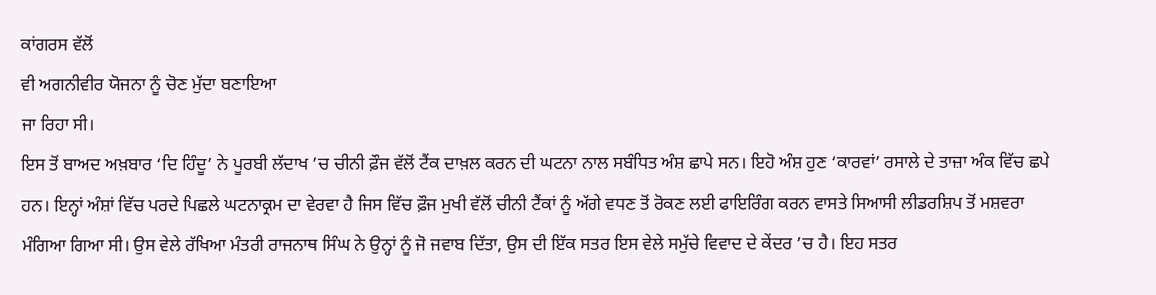ਕਾਂਗਰਸ ਵੱਲੋਂ
ਵੀ ਅਗਨੀਵੀਰ ਯੋਜਨਾ ਨੂੰ ਚੋਣ ਮੁੱਦਾ ਬਣਾਇਆ
ਜਾ ਰਿਹਾ ਸੀ।
ਇਸ ਤੋਂ ਬਾਅਦ ਅਖ਼ਬਾਰ ‘ਦਿ ਹਿੰਦੂ’ ਨੇ ਪੂਰਬੀ ਲੱਦਾਖ ’ਚ ਚੀਨੀ ਫ਼ੌਜ ਵੱਲੋਂ ਟੈਂਕ ਦਾਖ਼ਲ ਕਰਨ ਦੀ ਘਟਨਾ ਨਾਲ ਸਬੰਧਿਤ ਅੰਸ਼ ਛਾਪੇ ਸਨ। ਇਹੋ ਅੰਸ਼ ਹੁਣ ‘ਕਾਰਵਾਂ’ ਰਸਾਲੇ ਦੇ ਤਾਜ਼ਾ ਅੰਕ ਵਿੱਚ ਛਪੇ ਹਨ। ਇਨ੍ਹਾਂ ਅੰਸ਼ਾਂ ਵਿੱਚ ਪਰਦੇ ਪਿਛਲੇ ਘਟਨਾਕ੍ਰਮ ਦਾ ਵੇਰਵਾ ਹੈ ਜਿਸ ਵਿੱਚ ਫ਼ੌਜ ਮੁਖੀ ਵੱਲੋਂ ਚੀਨੀ ਟੈਂਕਾਂ ਨੂੰ ਅੱਗੇ ਵਧਣ ਤੋਂ ਰੋਕਣ ਲਈ ਫਾਇਰਿੰਗ ਕਰਨ ਵਾਸਤੇ ਸਿਆਸੀ ਲੀਡਰਸ਼ਿਪ ਤੋਂ ਮਸ਼ਵਰਾ ਮੰਗਿਆ ਗਿਆ ਸੀ। ਉਸ ਵੇਲੇ ਰੱਖਿਆ ਮੰਤਰੀ ਰਾਜਨਾਥ ਸਿੰਘ ਨੇ ਉਨ੍ਹਾਂ ਨੂੰ ਜੋ ਜਵਾਬ ਦਿੱਤਾ, ਉਸ ਦੀ ਇੱਕ ਸਤਰ ਇਸ ਵੇਲੇ ਸਮੁੱਚੇ ਵਿਵਾਦ ਦੇ ਕੇਂਦਰ ’ਚ ਹੈ। ਇਹ ਸਤਰ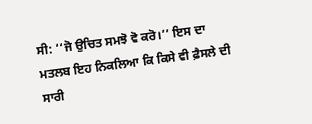ਸੀ: ‘‘ਜੋ ਉਚਿਤ ਸਮਝੋ ਵੋ ਕਰੋ।’’ ਇਸ ਦਾ ਮਤਲਬ ਇਹ ਨਿਕਲਿਆ ਕਿ ਕਿਸੇ ਵੀ ਫ਼ੈਸਲੇ ਦੀ ਸਾਰੀ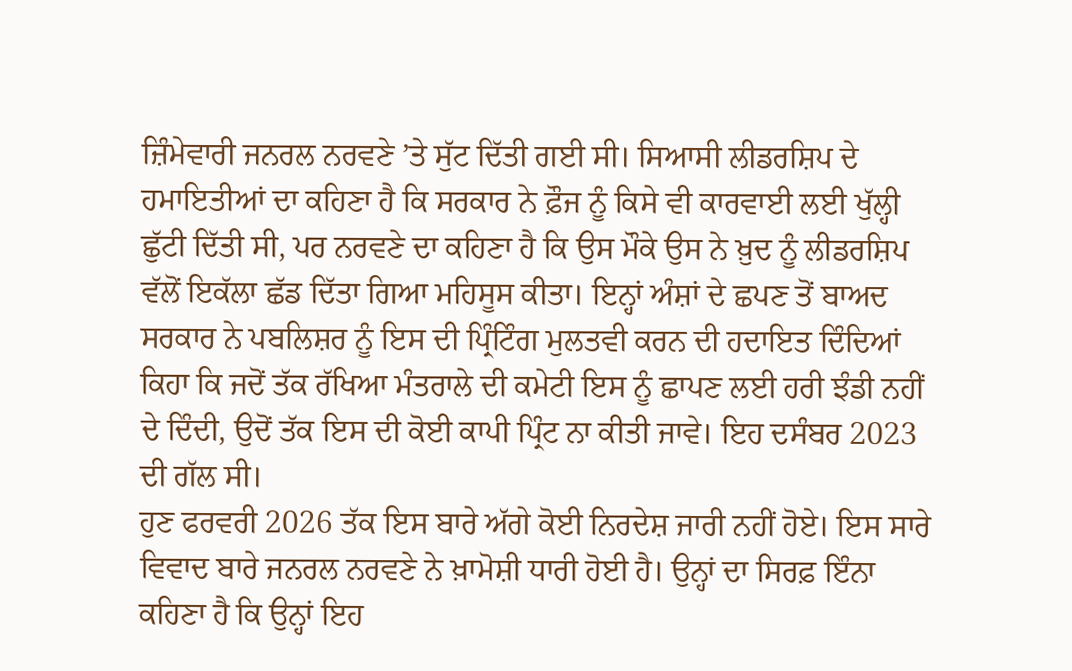ਜ਼ਿੰਮੇਵਾਰੀ ਜਨਰਲ ਨਰਵਣੇ ’ਤੇ ਸੁੱਟ ਦਿੱਤੀ ਗਈ ਸੀ। ਸਿਆਸੀ ਲੀਡਰਸ਼ਿਪ ਦੇ ਹਮਾਇਤੀਆਂ ਦਾ ਕਹਿਣਾ ਹੈ ਕਿ ਸਰਕਾਰ ਨੇ ਫ਼ੌਜ ਨੂੰ ਕਿਸੇ ਵੀ ਕਾਰਵਾਈ ਲਈ ਖੁੱਲ੍ਹੀ ਛੁੱਟੀ ਦਿੱਤੀ ਸੀ, ਪਰ ਨਰਵਣੇ ਦਾ ਕਹਿਣਾ ਹੈ ਕਿ ਉਸ ਮੌਕੇ ਉਸ ਨੇ ਖ਼ੁਦ ਨੂੰ ਲੀਡਰਸ਼ਿਪ ਵੱਲੋਂ ਇਕੱਲਾ ਛੱਡ ਦਿੱਤਾ ਗਿਆ ਮਹਿਸੂਸ ਕੀਤਾ। ਇਨ੍ਹਾਂ ਅੰਸ਼ਾਂ ਦੇ ਛਪਣ ਤੋਂ ਬਾਅਦ ਸਰਕਾਰ ਨੇ ਪਬਲਿਸ਼ਰ ਨੂੰ ਇਸ ਦੀ ਪ੍ਰਿੰਟਿੰਗ ਮੁਲਤਵੀ ਕਰਨ ਦੀ ਹਦਾਇਤ ਦਿੰਦਿਆਂ ਕਿਹਾ ਕਿ ਜਦੋਂ ਤੱਕ ਰੱਖਿਆ ਮੰਤਰਾਲੇ ਦੀ ਕਮੇਟੀ ਇਸ ਨੂੰ ਛਾਪਣ ਲਈ ਹਰੀ ਝੰਡੀ ਨਹੀਂ ਦੇ ਦਿੰਦੀ, ਉਦੋਂ ਤੱਕ ਇਸ ਦੀ ਕੋਈ ਕਾਪੀ ਪ੍ਰਿੰਟ ਨਾ ਕੀਤੀ ਜਾਵੇ। ਇਹ ਦਸੰਬਰ 2023 ਦੀ ਗੱਲ ਸੀ।
ਹੁਣ ਫਰਵਰੀ 2026 ਤੱਕ ਇਸ ਬਾਰੇ ਅੱਗੇ ਕੋਈ ਨਿਰਦੇਸ਼ ਜਾਰੀ ਨਹੀਂ ਹੋਏ। ਇਸ ਸਾਰੇ ਵਿਵਾਦ ਬਾਰੇ ਜਨਰਲ ਨਰਵਣੇ ਨੇ ਖ਼ਾਮੋਸ਼ੀ ਧਾਰੀ ਹੋਈ ਹੈ। ਉਨ੍ਹਾਂ ਦਾ ਸਿਰਫ਼ ਇੰਨਾ ਕਹਿਣਾ ਹੈ ਕਿ ਉਨ੍ਹਾਂ ਇਹ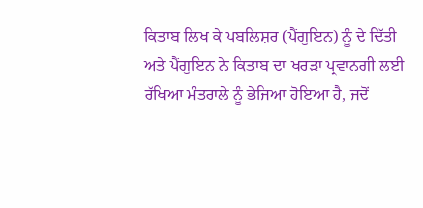ਕਿਤਾਬ ਲਿਖ ਕੇ ਪਬਲਿਸ਼ਰ (ਪੈਂਗੁਇਨ) ਨੂੰ ਦੇ ਦਿੱਤੀ ਅਤੇ ਪੈਂਗੁਇਨ ਨੇ ਕਿਤਾਬ ਦਾ ਖਰੜਾ ਪ੍ਰਵਾਨਗੀ ਲਈ ਰੱਖਿਆ ਮੰਤਰਾਲੇ ਨੂੰ ਭੇਜਿਆ ਹੋਇਆ ਹੈ, ਜਦੋਂ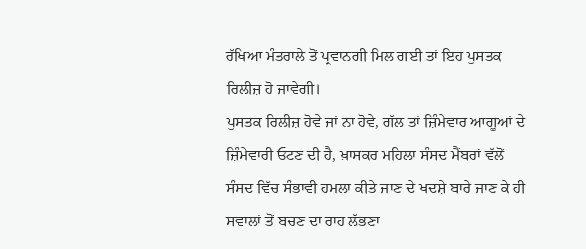ਰੱਖਿਆ ਮੰਤਰਾਲੇ ਤੋਂ ਪ੍ਰਵਾਨਗੀ ਮਿਲ ਗਈ ਤਾਂ ਇਹ ਪੁਸਤਕ ਰਿਲੀਜ਼ ਹੋ ਜਾਵੇਗੀ।
ਪੁਸਤਕ ਰਿਲੀਜ਼ ਹੋਵੇ ਜਾਂ ਨਾ ਹੋਵੇ, ਗੱਲ ਤਾਂ ਜ਼ਿੰਮੇਵਾਰ ਆਗੂਆਂ ਦੇ ਜ਼ਿੰਮੇਵਾਰੀ ਓਟਣ ਦੀ ਹੈ, ਖ਼ਾਸਕਰ ਮਹਿਲਾ ਸੰਸਦ ਮੈਂਬਰਾਂ ਵੱਲੋਂ ਸੰਸਦ ਵਿੱਚ ਸੰਭਾਵੀ ਹਮਲਾ ਕੀਤੇ ਜਾਣ ਦੇ ਖਦਸ਼ੇ ਬਾਰੇ ਜਾਣ ਕੇ ਹੀ ਸਵਾਲਾਂ ਤੋਂ ਬਚਣ ਦਾ ਰਾਹ ਲੱਭਣਾ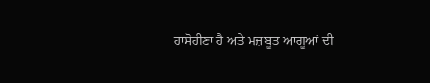ਹਾਸੋਹੀਣਾ ਹੈ ਅਤੇ ਮਜ਼ਬੂਤ ਆਗੂਆਂ ਦੀ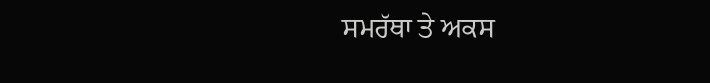ਸਮਰੱਥਾ ਤੇ ਅਕਸ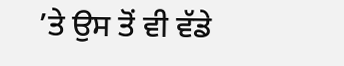’ਤੇ ਉਸ ਤੋਂ ਵੀ ਵੱਡੇ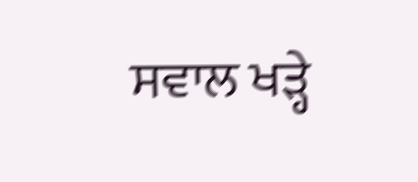ਸਵਾਲ ਖੜ੍ਹੇ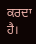ਕਰਦਾ ਹੈ।